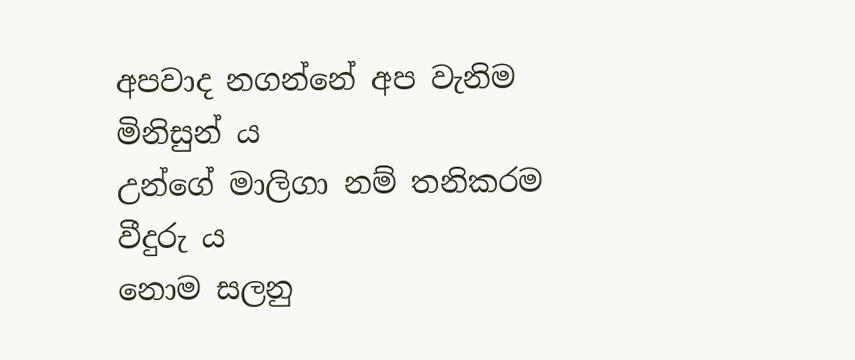අපවාද නගන්නේ අප වැනිම මිනිසුන් ය
උන්ගේ මාලිගා නම් තනිකරම වීදුරු ය
නොම සලනු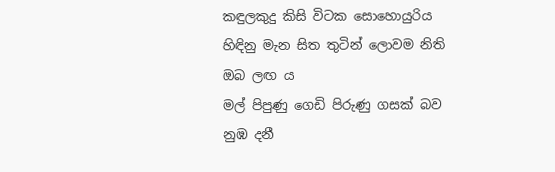කඳුලකුදු කිසි විටක සොහොයුරිය
හිඳිනු මැන සිත තුටින් ලොවම නිති ඔබ ලඟ ය
මල් පිපුණු ගෙඩි පිරුණු ගසක් බව නුඹ දනී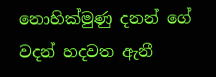නොහික්මුණු දනන් ගේ වදන් හදවත ඇනී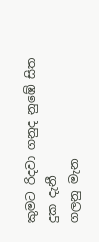කුමට රිදවා ගනුද නුඹේ සිත දුක දැනී
ගලනු මැන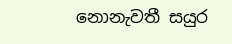නොනැවතී සයුර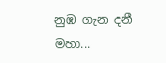නුඹ ගැන දනී
මහා...